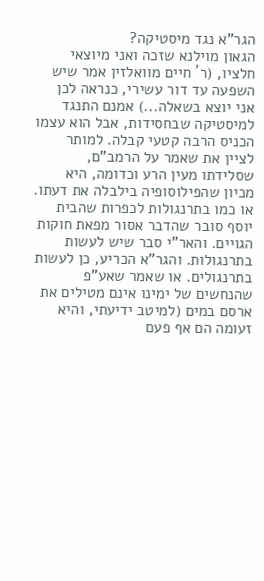הגר"א נגד מיסטיקה?
הגאון מוילנא שזכה ואני מיוצאי חלציו, (ר´ חיים מוואלזין אמר שיש השפעה עד דור עשירי, כנראה לכן אני יוצא בשאלה...) אמנם התנגד למיסטיקה שבחסידות, אבל הוא עצמו הכניס הרבה קטעי קבלה. למותר לציין את שאמר על הרמב"ם, שסלידתו מעין הרע וכדומה, היא מכיון שהפילוסופיה בילבלה את דעתו. או כמו בתרנגולות לכפרות שהבית יוסף סובר שהדבר אסור מפאת חוקות הגויים. והאר"י סבר שיש לעשות בתרנגולות. והגר"א הכריע, כן לעשות בתרנגולים. או שאמר שאע"פ שהנחשים של ימינו אינם מטילים את ארסם במים (למיטב ידיעתי, והיא זעומה הם אף פעם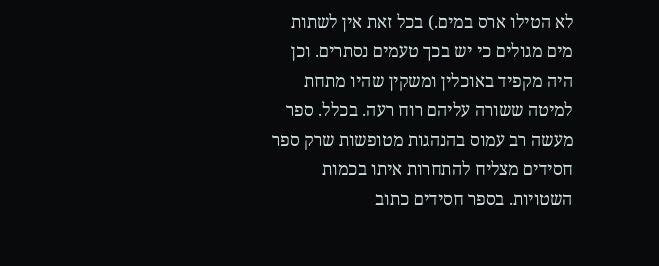לא הטילו ארס במים.) בכל זאת אין לשתות מים מגולים כי יש בכך טעמים נסתרים. וכן היה מקפיד באוכלין ומשקין שהיו מתחת למיטה ששורה עליהם רוח רעה. בכלל. ספר מעשה רב עמוס בהנהגות מטופשות שרק ספר חסידים מצליח להתחרות איתו בכמות השטויות. בספר חסידים כתוב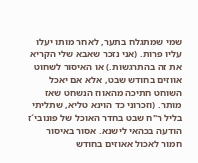שמי שמתגלח בתער, לאחר מותו יעלו עליו פרות. (אני נזכר שאבא שלי הקריא את זה בהתרגשות.) או האיסור לשחוט אווזים בחודש שבט, אלא אם יאכל השוחט חתיכה מהאווז הנשחט שאז מותר. (וזכרוני כד הוינא טליא, שתליתי בליל ר"ח שבט בחדר האוכל של פונובי´ז הודעה בכהאי לישנא. אסור באיסור חמור לאכול אאוזים בחודש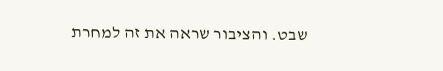שבט. והציבור שראה את זה למחרת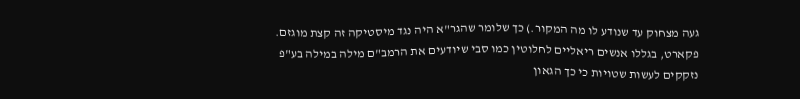געה מצחוק עד שנודע לו מה המקור.) כך שלומר שהגר"א היה נגד מיסטיקה זה קצת מוגזם. פקארט, בגללו אנשים ריאליים לחלוטין כמו סבי שיודעים את הרמב"ם מילה במילה בע"פ נזקקים לעשות שטויות כי כך הגאון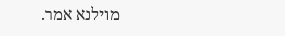מוילנא אמר.